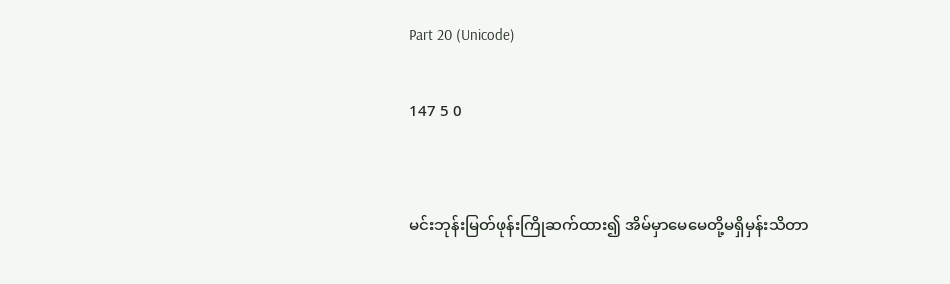Part 20 (Unicode)

147 5 0


မင်းဘုန်းမြတ်ဖုန်းကြိုဆက်ထား၍ အိမ်မှာမေမေတို့မရှိမှန်းသိတာ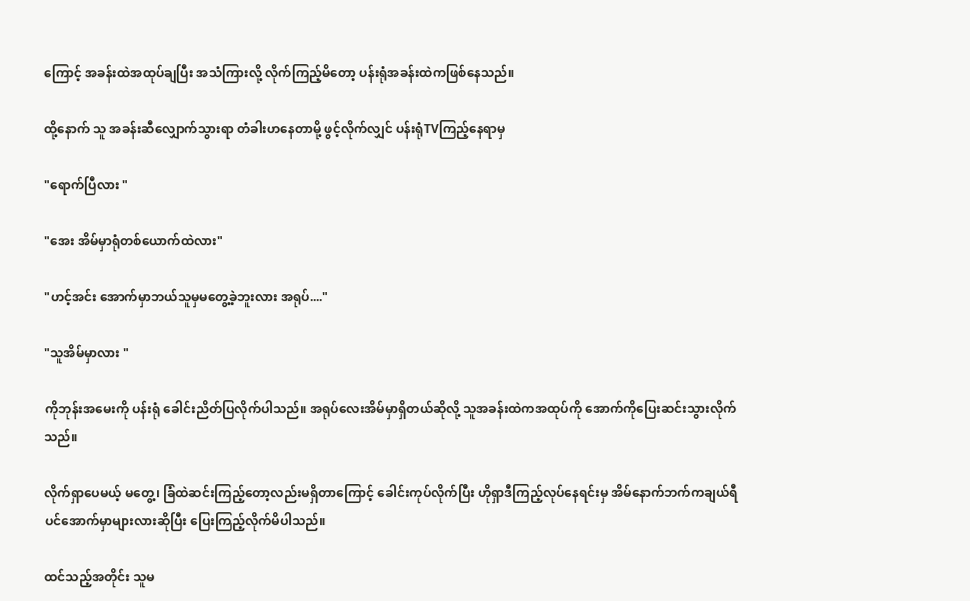ကြောင့် အခန်းထဲအထုပ်ချပြီး အသံကြားလို့ လိုက်ကြည့်မိတော့ ပန်းရုံအခန်းထဲကဖြစ်နေသည်။

ထို့နောက် သူ အခန်းဆီလျှောက်သွားရာ တံခါးဟနေတာမို့ ဖွင့်လိုက်လျှင် ပန်းရုံTVကြည့်နေရာမှ

"ရောက်ပြီလား "

"အေး အိမ်မှာရုံတစ်ယောက်ထဲလား"

"ဟင့်အင်း အောက်မှာဘယ်သူမှမတွေ့ခဲ့ဘူးလား အရုပ်...."

"သူအိမ်မှာလား "

ကိုဘုန်းအမေးကို ပန်းရုံ ခေါင်းညိတ်ပြလိုက်ပါသည်။ အရုပ်လေးအိမ်မှာရှိတယ်ဆိုလို့ သူအခန်းထဲကအထုပ်ကို အောက်ကိုပြေးဆင်းသွားလိုက်သည်။

လိုက်ရှာပေမယ့် မတွေ့၊ ခြံထဲဆင်းကြည့်တော့လည်းမရှိတာကြောင့် ခေါင်းကုပ်လိုက်ပြီး ဟိုရှာဒီကြည့်လုပ်နေရင်းမှ အိမ်နောက်ဘက်ကချယ်ရီပင်အောက်မှာများလားဆိုပြီး ပြေးကြည့်လိုက်မိပါသည်။

ထင်သည့်အတိုင်း သူမ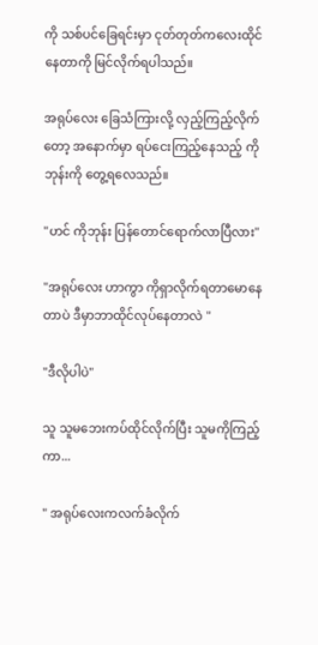ကို သစ်ပင်ခြေရင်းမှာ ငုတ်တုတ်ကလေးထိုင်နေတာကို မြင်လိုက်ရပါသည်။

အရုပ်လေး ခြေသံကြားလို့ လှည့်ကြည့်လိုက်တော့ အနောက်မှာ ရပ်ငေးကြည့်နေသည့် ကိုဘုန်းကို တွေ့ရလေသည်။

"ဟင် ကိုဘုန်း ပြန်တောင်ရောက်လာပြီလား"

"အရုပ်လေး ဟာကွာ ကိုရှာလိုက်ရတာမောနေတာပဲ ဒီမှာဘာထိုင်လုပ်နေတာလဲ "

"ဒီလိုပါပဲ"

သူ သူမဘေးကပ်ထိုင်လိုက်ပြီး သူမကိုကြည့်ကာ...

" အရုပ်လေးကလက်ခံလိုက်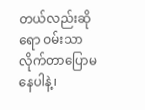တယ်လည်းဆိုရော ဝမ်းသာလိုက်တာပြောမနေပါနဲ့၊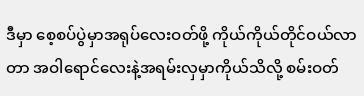ဒီမှာ စေ့စပ်ပွဲမှာအရုပ်လေးဝတ်ဖို့ ကိုယ်ကိုယ်တိုင်ဝယ်လာတာ အဝါရောင်လေးနဲ့အရမ်းလှမှာကိုယ်သိလို့ စမ်းဝတ်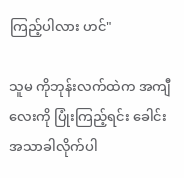ကြည့်ပါလား ဟင်"

သူမ ကိုဘုန်းလက်ထဲက အကျီလေးကို ပြုံးကြည့်ရင်း ခေါင်းအသာခါလိုက်ပါ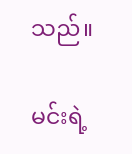သည်။

မင်းရဲ့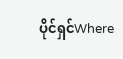ပိုင်ရှင်Where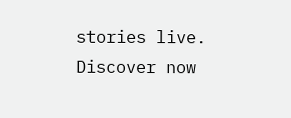stories live. Discover now